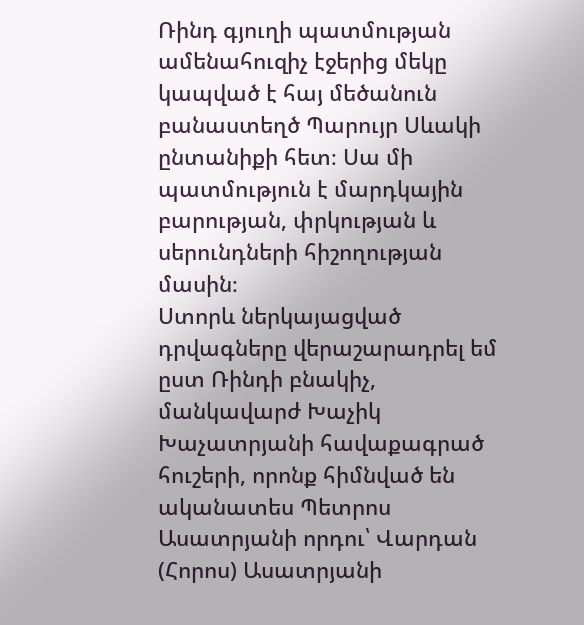Ռինդ գյուղի պատմության ամենահուզիչ էջերից մեկը կապված է հայ մեծանուն բանաստեղծ Պարույր Սևակի ընտանիքի հետ։ Սա մի պատմություն է մարդկային բարության, փրկության և սերունդների հիշողության մասին։
Ստորև ներկայացված դրվագները վերաշարադրել եմ ըստ Ռինդի բնակիչ, մանկավարժ Խաչիկ Խաչատրյանի հավաքագրած հուշերի, որոնք հիմնված են ականատես Պետրոս Ասատրյանի որդու՝ Վարդան (Հորոս) Ասատրյանի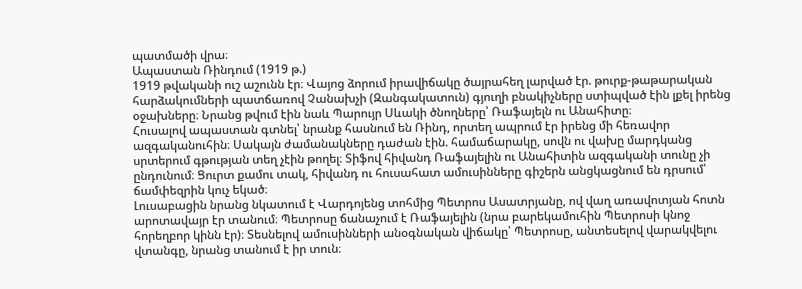պատմածի վրա։
Ապաստան Ռինդում (1919 թ.)
1919 թվականի ուշ աշունն էր։ Վայոց ձորում իրավիճակը ծայրահեղ լարված էր. թուրք-թաթարական հարձակումների պատճառով Չանախչի (Զանգակատուն) գյուղի բնակիչները ստիպված էին լքել իրենց օջախները։ Նրանց թվում էին նաև Պարույր Սևակի ծնողները՝ Ռաֆայելն ու Անահիտը։
Հուսալով ապաստան գտնել՝ նրանք հասնում են Ռինդ, որտեղ ապրում էր իրենց մի հեռավոր ազգականուհին։ Սակայն ժամանակները դաժան էին. համաճարակը, սովն ու վախը մարդկանց սրտերում գթության տեղ չէին թողել։ Տիֆով հիվանդ Ռաֆայելին ու Անահիտին ազգականի տունը չի ընդունում։ Ցուրտ քամու տակ, հիվանդ ու հուսահատ ամուսինները գիշերն անցկացնում են դրսում՝ ճամփեզրին կուչ եկած։
Լուսաբացին նրանց նկատում է Վարդոյենց տոհմից Պետրոս Ասատրյանը, ով վաղ առավոտյան հոտն արոտավայր էր տանում։ Պետրոսը ճանաչում է Ռաֆայելին (նրա բարեկամուհին Պետրոսի կնոջ հորեղբոր կինն էր)։ Տեսնելով ամուսինների անօգնական վիճակը՝ Պետրոսը, անտեսելով վարակվելու վտանգը, նրանց տանում է իր տուն։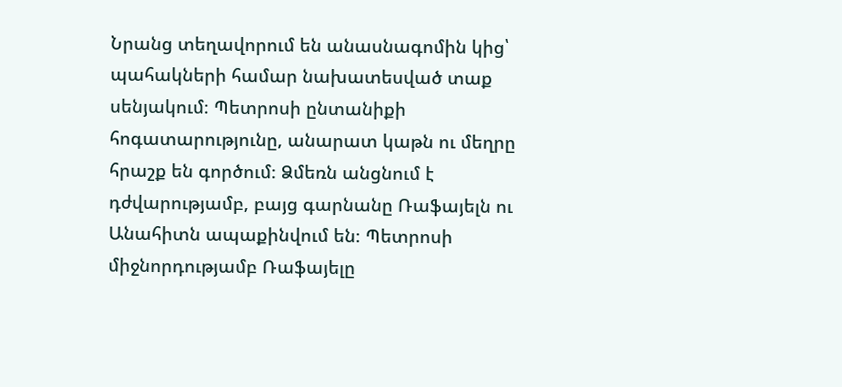Նրանց տեղավորում են անասնագոմին կից՝ պահակների համար նախատեսված տաք սենյակում։ Պետրոսի ընտանիքի հոգատարությունը, անարատ կաթն ու մեղրը հրաշք են գործում։ Ձմեռն անցնում է դժվարությամբ, բայց գարնանը Ռաֆայելն ու Անահիտն ապաքինվում են։ Պետրոսի միջնորդությամբ Ռաֆայելը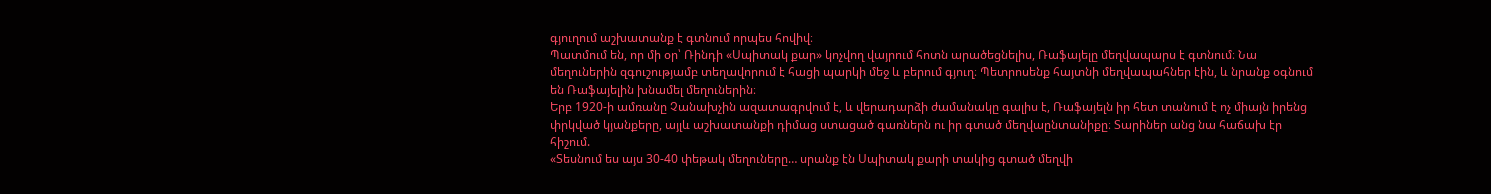գյուղում աշխատանք է գտնում որպես հովիվ։
Պատմում են, որ մի օր՝ Ռինդի «Սպիտակ քար» կոչվող վայրում հոտն արածեցնելիս, Ռաֆայելը մեղվապարս է գտնում։ Նա մեղուներին զգուշությամբ տեղավորում է հացի պարկի մեջ և բերում գյուղ։ Պետրոսենք հայտնի մեղվապահներ էին, և նրանք օգնում են Ռաֆայելին խնամել մեղուներին։
Երբ 1920-ի ամռանը Չանախչին ազատագրվում է, և վերադարձի ժամանակը գալիս է, Ռաֆայելն իր հետ տանում է ոչ միայն իրենց փրկված կյանքերը, այլև աշխատանքի դիմաց ստացած գառներն ու իր գտած մեղվաընտանիքը։ Տարիներ անց նա հաճախ էր հիշում.
«Տեսնում ես այս 30-40 փեթակ մեղուները… սրանք էն Սպիտակ քարի տակից գտած մեղվի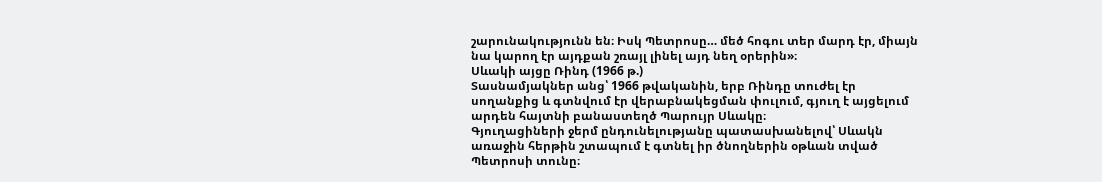շարունակությունն են։ Իսկ Պետրոսը… մեծ հոգու տեր մարդ էր, միայն նա կարող էր այդքան շռայլ լինել այդ նեղ օրերին»։
Սևակի այցը Ռինդ (1966 թ.)
Տասնամյակներ անց՝ 1966 թվականին, երբ Ռինդը տուժել էր սողանքից և գտնվում էր վերաբնակեցման փուլում, գյուղ է այցելում արդեն հայտնի բանաստեղծ Պարույր Սևակը։
Գյուղացիների ջերմ ընդունելությանը պատասխանելով՝ Սևակն առաջին հերթին շտապում է գտնել իր ծնողներին օթևան տված Պետրոսի տունը։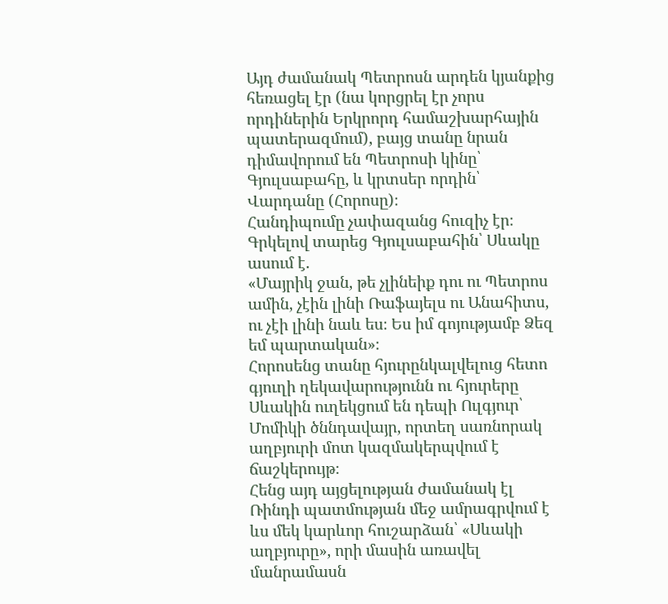Այդ ժամանակ Պետրոսն արդեն կյանքից հեռացել էր (նա կորցրել էր չորս որդիներին Երկրորդ համաշխարհային պատերազմում), բայց տանը նրան դիմավորում են Պետրոսի կինը՝ Գյուլսաբահը, և կրտսեր որդին՝ Վարդանը (Հորոսը)։
Հանդիպումը չափազանց հուզիչ էր։ Գրկելով տարեց Գյուլսաբահին՝ Սևակը ասում է.
«Մայրիկ ջան, թե չլինեիք դու ու Պետրոս ամին, չէին լինի Ռաֆայելս ու Անահիտս, ու չէի լինի նաև ես։ Ես իմ գոյությամբ Ձեզ եմ պարտական»։
Հորոսենց տանը հյուրընկալվելուց հետո գյուղի ղեկավարությունն ու հյուրերը Սևակին ուղեկցում են դեպի Ուլգյուր՝ Մոմիկի ծննդավայր, որտեղ սառնորակ աղբյուրի մոտ կազմակերպվում է ճաշկերույթ։
Հենց այդ այցելության ժամանակ էլ Ռինդի պատմության մեջ ամրագրվում է ևս մեկ կարևոր հուշարձան՝ «Սևակի աղբյուրը», որի մասին առավել մանրամասն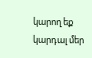կարող եք կարդալ մեր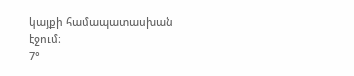կայքի համապատասխան էջում։
7°